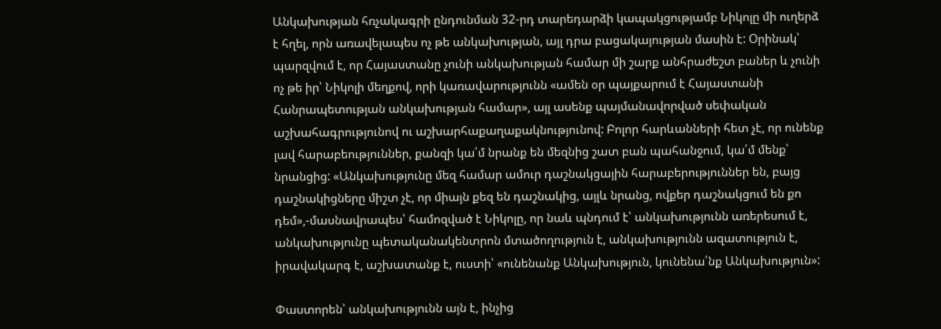Անկախության հռչակագրի ընդունման 32-րդ տարեդարձի կապակցությամբ Նիկոլը մի ուղերձ է հղել, որն առավելապես ոչ թե անկախության, այլ դրա բացակայության մասին է: Օրինակ՝ պարզվում է, որ Հայաստանը չունի անկախության համար մի շարք անհրաժեշտ բաներ և չունի ոչ թե իր՝ Նիկոլի մեղքով, որի կառավարությունն «ամեն օր պայքարում է Հայաստանի Հանրապետության անկախության համար», այլ ասենք պայմանավորված սեփական աշխահագրությունով ու աշխարհաքաղաքակնությունով: Բոլոր հարևանների հետ չէ, որ ունենք լավ հարաբեություններ, քանզի կա՛մ նրանք են մեզնից շատ բան պահանջում, կա՛մ մենք՝ նրանցից: «Անկախությունը մեզ համար ամուր դաշնակցային հարաբերություններ են, բայց դաշնակիցները միշտ չէ, որ միայն քեզ են դաշնակից, այլև նրանց, ովքեր դաշնակցում են քո դեմ»,-մասնավրապես՝ համոզված է Նիկոլը, որ նաև պնդում է՝ անկախությունն առերեսում է, անկախությունը պետականակենտրոն մտածողություն է, անկախությունն ազատություն է, իրավակարգ է, աշխատանք է, ուստի՝ «ունենանք Անկախություն, կունենա՛նք Անկախություն»:

Փաստորեն՝ անկախությունն այն է, ինչից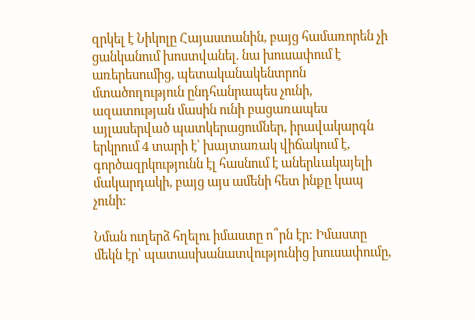զրկել է Նիկոլը Հայաստանին, բայց համառորեն չի ցանկանում խոստվանել. նա խուսափում է առերեսումից, պետականակենտրոն մտածողություն ընդհանրապես չունի, ազատության մասին ունի բացառապես այլասերված պատկերացումներ, իրավակարգն երկրում 4 տարի է՝ խայտառակ վիճակում է, գործազրկությունն էլ հասնում է աներևակայելի մակարդակի, բայց այս ամենի հետ ինքը կապ չունի:

Նման ուղերձ հղելու իմաստը ո՞րն էր: Իմաստը մեկն էր՝ պատասխանատվությունից խուսափումը,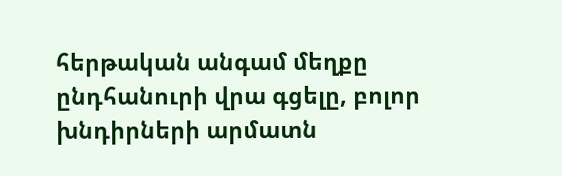հերթական անգամ մեղքը ընդհանուրի վրա գցելը, բոլոր խնդիրների արմատն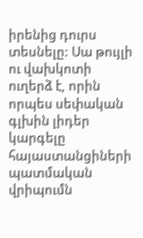իրենից դուրս տեսնելը: Սա թույլի ու վախկոտի ուղերձ է, որին որպես սեփական գլխին լիդեր կարգելը հայաստանցիների պատմական վրիպումն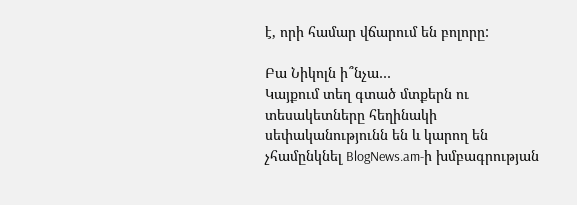է, որի համար վճարում են բոլորը:

Բա Նիկոլն ի՞նչա…
Կայքում տեղ գտած մտքերն ու տեսակետները հեղինակի սեփականությունն են և կարող են չհամընկնել BlogNews.am-ի խմբագրության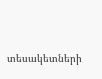տեսակետների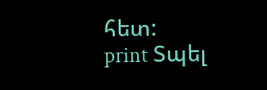հետ:
print Տպել